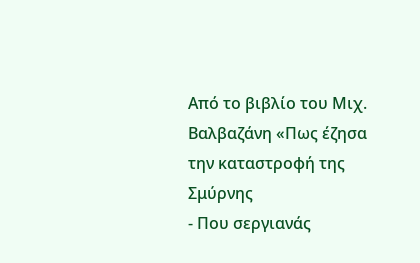Από το βιβλίο του Μιχ. Βαλβαζάνη «Πως έζησα την καταστροφή της Σμύρνης
- Που σεργιανάς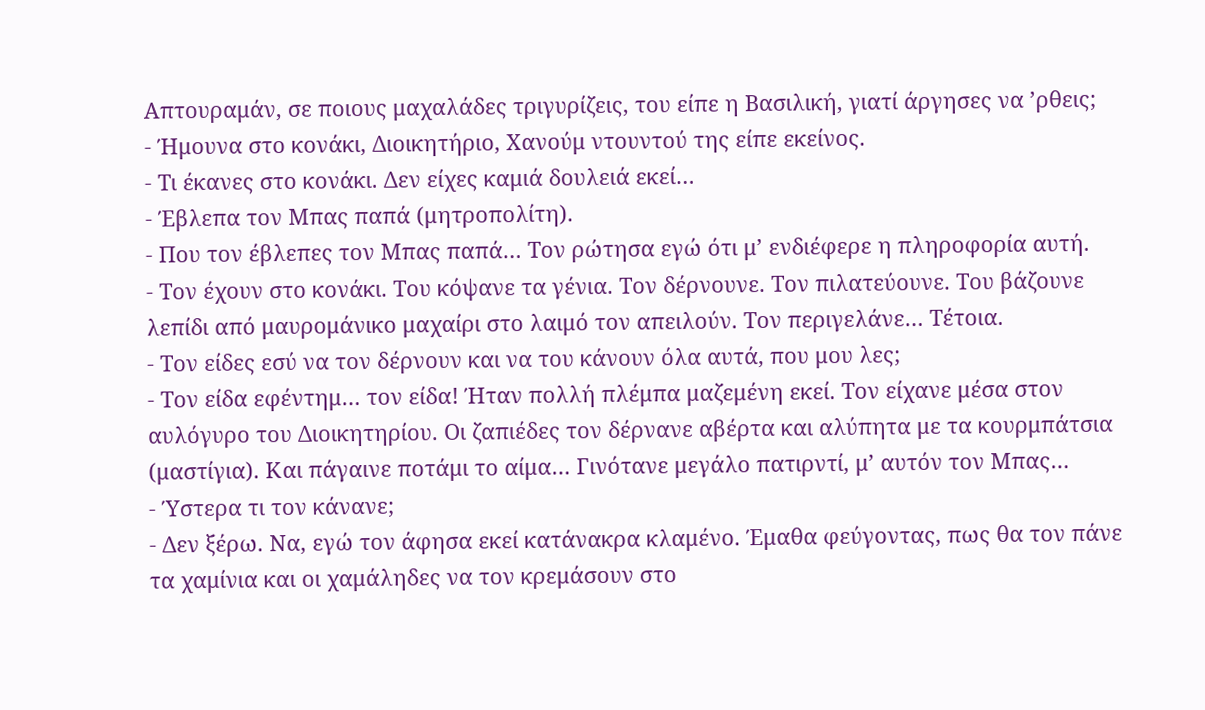Απτουραμάν, σε ποιους μαχαλάδες τριγυρίζεις, του είπε η Βασιλική, γιατί άργησες να ’ρθεις;
- Ήμουνα στο κονάκι, Διοικητήριο, Χανούμ ντουντού της είπε εκείνος.
- Τι έκανες στο κονάκι. Δεν είχες καμιά δουλειά εκεί…
- Έβλεπα τον Μπας παπά (μητροπολίτη).
- Που τον έβλεπες τον Μπας παπά… Τον ρώτησα εγώ ότι μ’ ενδιέφερε η πληροφορία αυτή.
- Τον έχουν στο κονάκι. Του κόψανε τα γένια. Τον δέρνουνε. Τον πιλατεύουνε. Του βάζουνε λεπίδι από μαυρομάνικο μαχαίρι στο λαιμό τον απειλούν. Τον περιγελάνε… Τέτοια.
- Τον είδες εσύ να τον δέρνουν και να του κάνουν όλα αυτά, που μου λες;
- Τον είδα εφέντημ… τον είδα! Ήταν πολλή πλέμπα μαζεμένη εκεί. Τον είχανε μέσα στον αυλόγυρο του Διοικητηρίου. Οι ζαπιέδες τον δέρνανε αβέρτα και αλύπητα με τα κουρμπάτσια (μαστίγια). Και πάγαινε ποτάμι το αίμα… Γινότανε μεγάλο πατιρντί, μ’ αυτόν τον Μπας…
- Ύστερα τι τον κάνανε;
- Δεν ξέρω. Να, εγώ τον άφησα εκεί κατάνακρα κλαμένο. Έμαθα φεύγοντας, πως θα τον πάνε τα χαμίνια και οι χαμάληδες να τον κρεμάσουν στο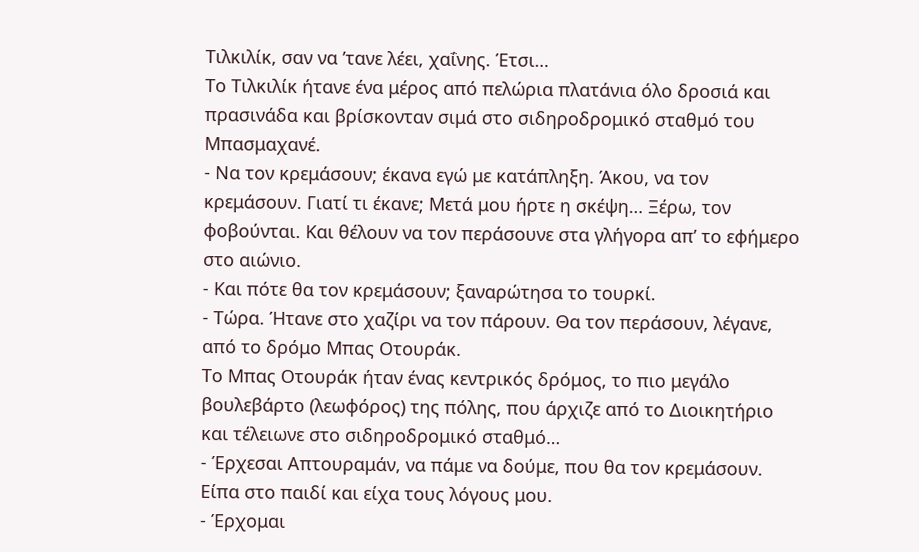Τιλκιλίκ, σαν να ’τανε λέει, χαΐνης. Έτσι…
Το Τιλκιλίκ ήτανε ένα μέρος από πελώρια πλατάνια όλο δροσιά και πρασινάδα και βρίσκονταν σιμά στο σιδηροδρομικό σταθμό του Μπασμαχανέ.
- Να τον κρεμάσουν; έκανα εγώ με κατάπληξη. Άκου, να τον κρεμάσουν. Γιατί τι έκανε; Μετά μου ήρτε η σκέψη… Ξέρω, τον φοβούνται. Και θέλουν να τον περάσουνε στα γλήγορα απ’ το εφήμερο στο αιώνιο.
- Και πότε θα τον κρεμάσουν; ξαναρώτησα το τουρκί.
- Τώρα. Ήτανε στο χαζίρι να τον πάρουν. Θα τον περάσουν, λέγανε, από το δρόμο Μπας Οτουράκ.
Το Μπας Οτουράκ ήταν ένας κεντρικός δρόμος, το πιο μεγάλο βουλεβάρτο (λεωφόρος) της πόλης, που άρχιζε από το Διοικητήριο και τέλειωνε στο σιδηροδρομικό σταθμό…
- Έρχεσαι Απτουραμάν, να πάμε να δούμε, που θα τον κρεμάσουν. Είπα στο παιδί και είχα τους λόγους μου.
- Έρχομαι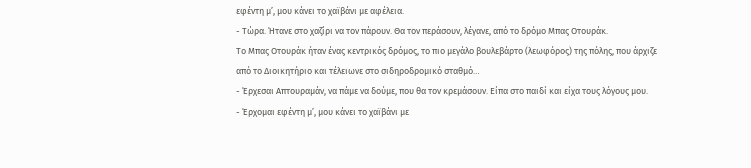εφέντη μ’, μου κάνει το χαϊβάνι με αφέλεια.
- Τώρα. Ήτανε στο χαζίρι να τον πάρουν. Θα τον περάσουν, λέγανε, από το δρόμο Μπας Οτουράκ.
Το Μπας Οτουράκ ήταν ένας κεντρικός δρόμος, το πιο μεγάλο βουλεβάρτο (λεωφόρος) της πόλης, που άρχιζε από το Διοικητήριο και τέλειωνε στο σιδηροδρομικό σταθμό…
- Έρχεσαι Απτουραμάν, να πάμε να δούμε, που θα τον κρεμάσουν. Είπα στο παιδί και είχα τους λόγους μου.
- Έρχομαι εφέντη μ’, μου κάνει το χαϊβάνι με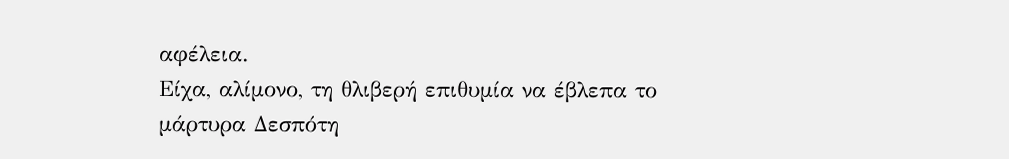αφέλεια.
Είχα, αλίμονο, τη θλιβερή επιθυμία να έβλεπα το μάρτυρα Δεσπότη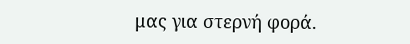μας για στερνή φορά.